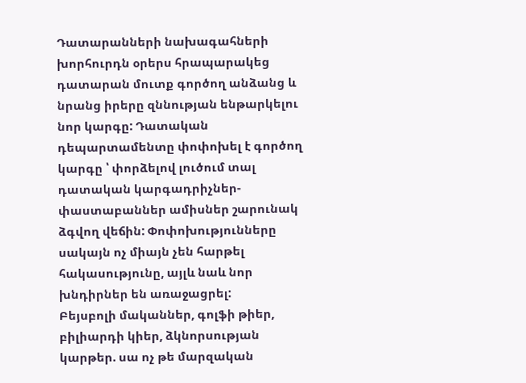Դատարանների նախագահների խորհուրդն օրերս հրապարակեց դատարան մուտք գործող անձանց և նրանց իրերը զննության ենթարկելու նոր կարգը: Դատական դեպարտամենտը փոփոխել է գործող կարգը ՝ փորձելով լուծում տալ դատական կարգադրիչներ- փաստաբաններ ամիսներ շարունակ ձգվող վեճին: Փոփոխությունները սակայն ոչ միայն չեն հարթել հակասությունը, այլև նաև նոր խնդիրներ են առաջացրել:
Բեյսբոլի մականներ, գոլֆի թիեր, բիլիարդի կիեր, ձկնորսության կարթեր. սա ոչ թե մարզական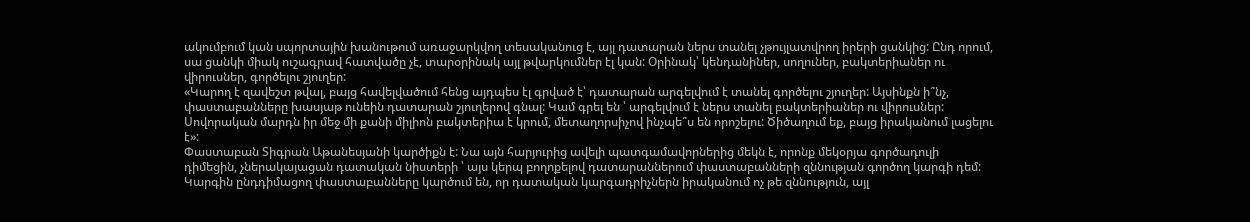ակումբում կան սպորտային խանութում առաջարկվող տեսականուց է, այլ դատարան ներս տանել չթույլատվրող իրերի ցանկից: Ընդ որում, սա ցանկի միակ ուշագրավ հատվածը չէ, տարօրինակ այլ թվարկումներ էլ կան: Օրինակ՝ կենդանիներ, սողուներ, բակտերիաներ ու վիրուսներ, գործելու շյուղեր:
«Կարող է զավեշտ թվալ, բայց հավելվածում հենց այդպես էլ գրված է՝ դատարան արգելվում է տանել գործելու շյուղեր: Այսինքն ի՞նչ, փաստաբանները խասյաթ ունեին դատարան շյուղերով գնալ: Կամ գրել են ՝ արգելվում է ներս տանել բակտերիաներ ու վիրուսներ: Սովորական մարդն իր մեջ մի քանի միլիոն բակտերիա է կրում, մետաղորսիչով ինչպե՞ս են որոշելու: Ծիծաղում եք, բայց իրականում լացելու է»:
Փաստաբան Տիգրան Աթանեսյանի կարծիքն է: Նա այն հարյուրից ավելի պատգամավորներից մեկն է, որոնք մեկօրյա գործադուլի դիմեցին, չներակայացան դատական նիստերի ՝ այս կերպ բողոքելով դատարաններում փաստաբանների զննության գործող կարգի դեմ: Կարգին ընդդիմացող փաստաբանները կարծում են, որ դատական կարգադրիչներն իրականում ոչ թե զննություն, այլ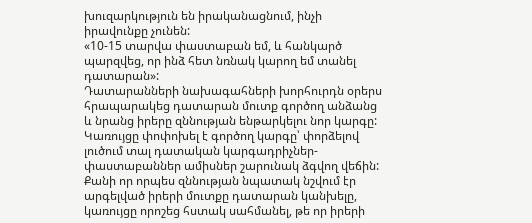խուզարկություն են իրականացնում, ինչի իրավունքը չունեն:
«10-15 տարվա փաստաբան եմ, և հանկարծ պարզվեց, որ ինձ հետ նռնակ կարող եմ տանել դատարան»:
Դատարանների նախագահների խորհուրդն օրերս հրապարակեց դատարան մուտք գործող անձանց և նրանց իրերը զննության ենթարկելու նոր կարգը: Կառույցը փոփոխել է գործող կարգը՝ փորձելով լուծում տալ դատական կարգադրիչներ- փաստաբաններ ամիսներ շարունակ ձգվող վեճին: Քանի որ որպես զննության նպատակ նշվում էր արգելված իրերի մուտքը դատարան կանխելը, կառույցը որոշեց հստակ սահմանել, թե որ իրերի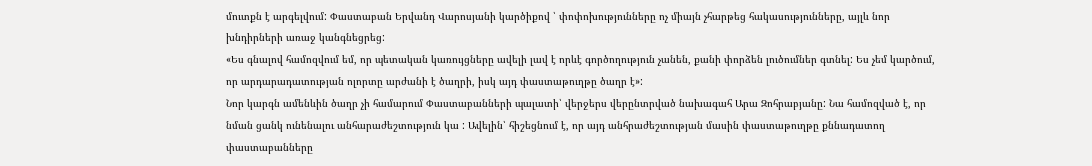մուտքն է արգելվում: Փաստաբան Երվանդ Վարոսյանի կարծիքով ՝ փոփոխությունները ոչ միայն չհարթեց հակասությունները, այլև նոր խնդիրների առաջ կանգնեցրեց:
«Ես գնալով համոզվում եմ, որ պետական կառույցները ավելի լավ է որևէ գործողություն չանեն, քանի փորձեն լուծումներ գտնել: Ես չեմ կարծում, որ արդարադատության ոլորտը արժանի է ծաղրի, իսկ այդ փաստաթուղթը ծաղր է»:
Նոր կարգն ամենևին ծաղր չի համարում Փաստաբանների պալատի՝ վերջերս վերընտրված նախագահ Արա Զոհրաբյանը: Նա համոզված է, որ նման ցանկ ունենալու անհարաժեշտություն կա : Ավելին՝ հիշեցնում է, որ այդ անհրաժեշտության մասին փաստաթուղթը քննադատող փաստաբանները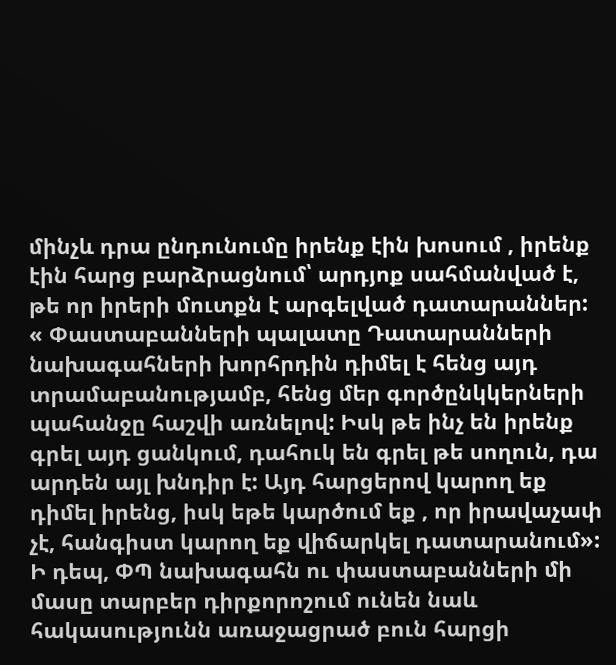մինչև դրա ընդունումը իրենք էին խոսում , իրենք էին հարց բարձրացնում՝ արդյոք սահմանված է, թե որ իրերի մուտքն է արգելված դատարաններ:
« Փաստաբանների պալատը Դատարանների նախագահների խորհրդին դիմել է հենց այդ տրամաբանությամբ, հենց մեր գործընկկերների պահանջը հաշվի առնելով: Իսկ թե ինչ են իրենք գրել այդ ցանկում, դահուկ են գրել թե սողուն, դա արդեն այլ խնդիր է: Այդ հարցերով կարող եք դիմել իրենց, իսկ եթե կարծում եք , որ իրավաչափ չէ, հանգիստ կարող եք վիճարկել դատարանում»:
Ի դեպ, ՓՊ նախագահն ու փաստաբանների մի մասը տարբեր դիրքորոշում ունեն նաև հակասությունն առաջացրած բուն հարցի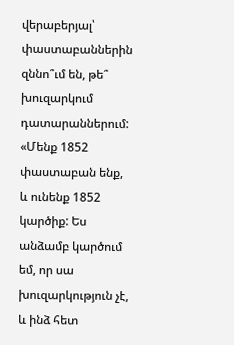վերաբերյալ՝ փաստաբաններին զննո՞ւմ են, թե՞ խուզարկում դատարաններում:
«Մենք 1852 փաստաբան ենք, և ունենք 1852 կարծիք: Ես անձամբ կարծում եմ, որ սա խուզարկություն չէ, և ինձ հետ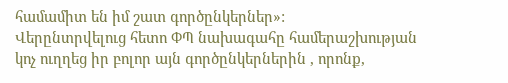համամիտ են իմ շատ գործընկերներ»:
Վերընտրվելուց հետո ՓՊ նախագահը համերաշխության կոչ ուղղեց իր բոլոր այն գործընկերներին , որոնք,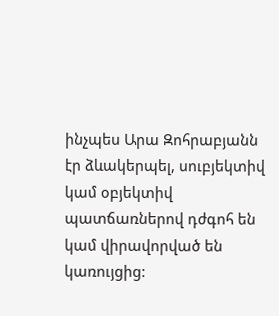ինչպես Արա Զոհրաբյանն էր ձևակերպել, սուբյեկտիվ կամ օբյեկտիվ պատճառներով դժգոհ են կամ վիրավորված են կառույցից: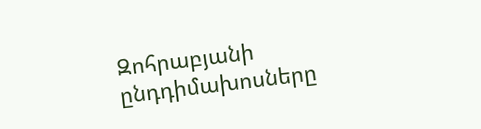Զոհրաբյանի ընդդիմախոսները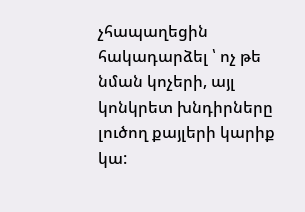չհապաղեցին հակադարձել ՝ ոչ թե նման կոչերի, այլ կոնկրետ խնդիրները լուծող քայլերի կարիք կա: